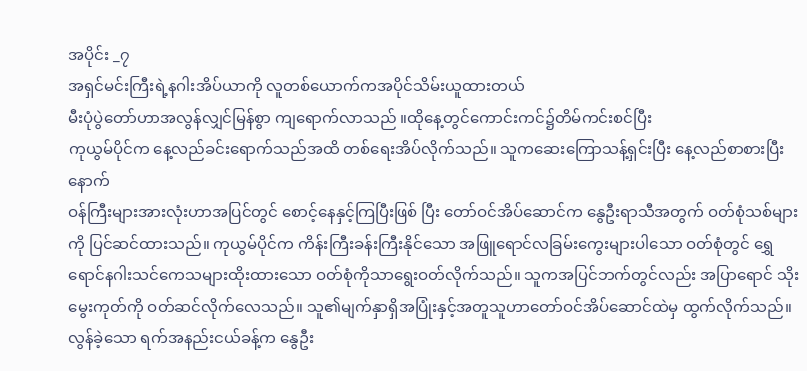အပိုင်း _၇
အရှင်မင်းကြီးရဲ့နဂါးအိပ်ယာကို လူတစ်ယောက်ကအပိုင်သိမ်းယူထားတယ်
မီးပုံပွဲတော်ဟာအလွန်လျှင်မြန်စွာ ကျရောက်လာသည် ။ထိုနေ့တွင်ကောင်းကင်၌တိမ်ကင်းစင်ပြီး
ကုယွမ်ပိုင်က နေ့လည်ခင်းရောက်သည်အထိ တစ်ရေးအိပ်လိုက်သည်။ သူကဆေးကြောသန့်ရှင်းပြီး နေ့လည်စာစားပြီးနောက်
ဝန်ကြီးများအားလုံးဟာအပြင်တွင် စောင့်နေနှင့်ကြပြီးဖြစ် ပြီး တော်ဝင်အိပ်ဆောင်က နွေဦးရာသီအတွက် ဝတ်စုံသစ်များကို ပြင်ဆင်ထားသည်။ ကုယွမ်ပိုင်က ကိန်းကြီးခန်းကြီးနိုင်သော အဖြူရောင်လခြမ်းကွေးများပါသော ဝတ်စုံတွင် ရွှေရောင်နဂါးသင်ကေသများထိုးထားသော ဝတ်စုံကိုသာရွေးဝတ်လိုက်သည်။ သူကအပြင်ဘက်တွင်လည်း အပြာရောင် သိုးမွေးကုတ်ကို ဝတ်ဆင်လိုက်လေသည်။ သူ၏မျက်နှာရှိအပြုံးနှင့်အတူသူဟာတော်ဝင်အိပ်ဆောင်ထဲမှ ထွက်လိုက်သည်။
လွန်ခဲ့သော ရက်အနည်းငယ်ခန့်က နွေဦး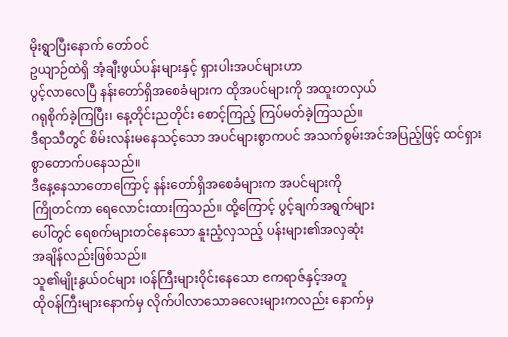မိုးရွာပြီးနောက် တော်ဝင်
ဥယျာဉ်ထဲရှိ အံ့ချီးဖွယ်ပန်းများနှင့် ရှားပါးအပင်များဟာ
ပွင့်လာလေပြီ နန်းတော်ရှိအစေခံများက ထိုအပင်များကို အထူးတလှယ်
ဂရုစိုက်ခဲ့ကြပြီး၊ နေ့တိုင်းညတိုင်း စောင့်ကြည့် ကြပ်မတ်ခဲ့ကြသည်။
ဒီရာသီတွင် စိမ်းလန်းမနေသင့်သော အပင်များစွာကပင် အသက်စွမ်းအင်အပြည့်ဖြင့် ထင်ရှားစွာတောက်ပနေသည်။
ဒီနေ့နေသာတောကြောင့် နန်းတော်ရှိအစေခံများက အပင်များကို
ကြိုတင်ကာ ရေလောင်းထားကြသည်။ ထို့ကြောင့် ပွင့်ချက်အရွက်များ
ပေါ်တွင် ရေစက်များတင်နေသော နူးညံ့လှသည့် ပန်းများ၏အလှဆုံး
အချိန်လည်းဖြစ်သည်။
သူ၏မျိုးနွယ်ဝင်များ ၊ဝန်ကြီးများဝိုင်းနေသော ၔကရာဇ်နှင့်အတူ
ထိုဝန်ကြီးများနောက်မှ လိုက်ပါလာသောခလေးများကလည်း နောက်မှ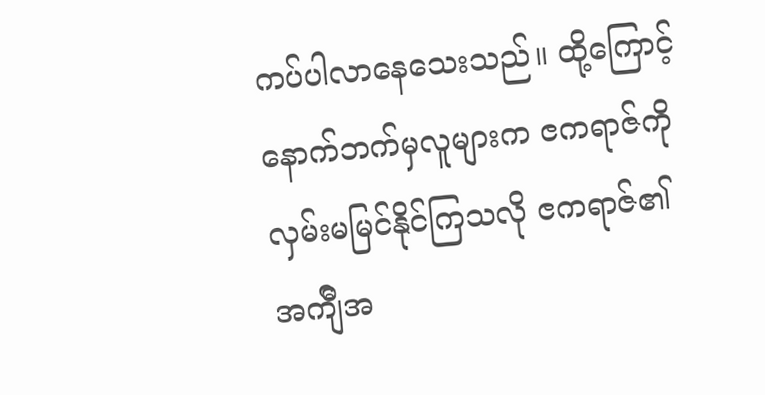ကပ်ပါလာနေသေးသည်။ ထို့ကြောင့် နောက်ဘက်မှလူများက ၔကရာဇ်ကို
လှမ်းမမြင်နိုင်ကြသလို ၔကရာဇ်၏ အက်ျီအ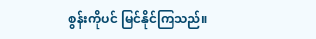စွန်းကိုပင် မြင်နိုင်ကြသည်။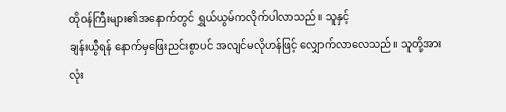ထိုဝန်ကြီးများ၏အနောက်တွင် ရွှယ်ယွမ်ကလိုက်ပါလာသည်။ သူနှင့်
ချန်းယွီရန် နောက်မှဖြေးညင်းစွာပင် အလျင်မလိုဟန်ဖြင့် လျှောက်လာလေသည်။ သူတို့အားလုံး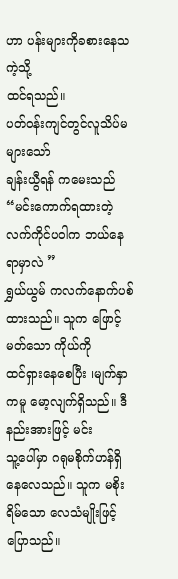ဟာ ပန်းများကိုခစားနေသကဲ့သို့
ထင်ရသည်။
ပတ်ဝန်းကျင်တွင်လူသိပ်မများသော်
ချန်းယွီရန် ကမေးသည်
“မင်းကောက်ရထားတဲ့ လက်ကိုင်ပဝါက ဘယ်နေရာမှာလဲ ”
ရွှယ်ယွမ် ကလက်နောက်ပစ်ထားသည်။ သူက ဖြောင့်မတ်သော ကိုယ်ကို
ထင်ရှားနေစေပြီး ၊မျက်နှာကမူ မော့လျက်ရှိသည်။ ဒီနည်းအားဖြင့် မင်း
သူ့ပေါ်မှာ ဂရုမစိုက်ဟန်ရှိနေလေသည်။ သူက မစိုးရိမ်သော လေသံမျိုးဖြင့်
ပြောသည်။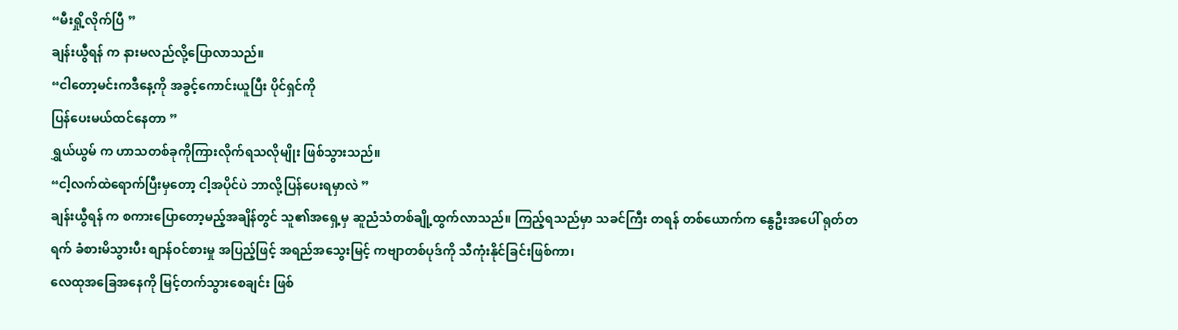“မီးရှို့လိုက်ပြီ ”
ချန်းယွီရန် က နားမလည်လို့ပြောလာသည်။
“ငါတော့မင်းကဒီနေ့ကို အခွင့်ကောင်းယူပြီး ပိုင်ရှင်ကို
ပြန်ပေးမယ်ထင်နေတာ ”
ရွှယ်ယွမ် က ဟာသတစ်ခုကိုကြားလိုက်ရသလိုမျိုး ဖြစ်သွားသည်။
“ငါ့လက်ထဲရောက်ပြီးမှတော့ ငါ့အပိုင်ပဲ ဘာလို့ပြန်ပေးရမှာလဲ ”
ချန်းယွီရန် က စကားပြောတော့မည့်အချိန်တွင် သူ၏အရှေ့မှ ဆူညံသံတစ်ချို့ထွက်လာသည်။ ကြည့်ရသည်မှာ သခင်ကြီး တရန် တစ်ယောက်က နွေဦးအပေါ် ရုတ်တရက် ခံစားမိသွားပီး စျာန်ဝင်စားမှု အပြည့်ဖြင့် အရည်အသွေးမြင့် ကဗျာတစ်ပုဒ်ကို သီကုံးနိုင်ခြင်းဖြစ်ကာ၊
လေထုအခြေအနေကို မြင့်တက်သွားစေချင်း ဖြစ်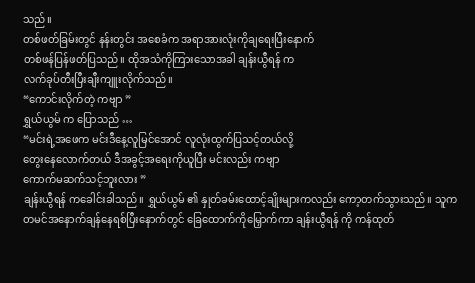သည်။
တစ်ဖတ်ခြမ်းတွင် နန်းတွင်း အစေခံက အရာအားလုံးကိုချရေးပြီးနောက်
တစ်ဖန်ပြန်ဖတ်ပြသည်။ ထိုအသံကိုကြားသောအခါ ချန်းယွီရန် က
လက်ခုပ်တီးပြီးချီးကျူးလိုက်သည်။
“ကောင်းလိုက်တဲ့ ကဗျာ ”
ရွှယ်ယွမ် က ပြောသည် …
“မင်းရဲ့အဖေက မင်းဒီနေ့လူမြင်အောင် လူလုံးထွက်ပြသင့်တယ်လို့
တွေးနေလောက်တယ် ဒီအခွင့်အရေးကိုယူပြီး မင်းလည်း ကဗျာ
ကောက်မဆက်သင့်ဘူးလား ”
ချန်းယွီရန် ကခေါင်းခါသည်။ ရွှယ်ယွမ် ၏ နှုတ်ခမ်းထောင့်ချိုးများကလည်း ကော့တက်သွားသည်။ သူက တမင်အနောက်ချန်နေရစ်ပြီးနောက်တွင် ခြေထောက်ကိုမြှောက်ကာ ချန်းယွီရန် ကို ကန်ထုတ်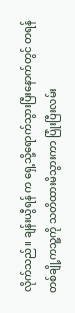လိုက်သည်။ ချန်းယွီရန် က ရှေ့သို့ရောက်သွားပြီးနောက်တွင် တရန် တစ်ချို့ကသူ့ကို သတိထားမိသွားကာ ပြုံးပြီးလမ်း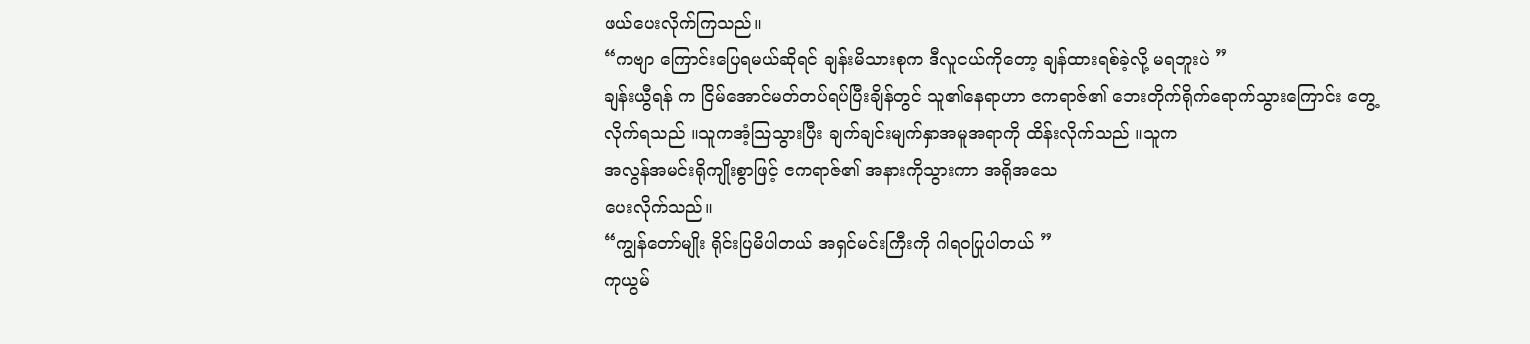ဖယ်ပေးလိုက်ကြသည်။
“ကဗျာ ကြောင်းပြေရမယ်ဆိုရင် ချန်းမိသားစုက ဒီလူငယ်ကိုတော့ ချန်ထားရစ်ခဲ့လို့ မရဘူးပဲ ”
ချန်းယွီရန် က ငြိမ်အောင်မတ်တပ်ရပ်ပြီးချိန်တွင် သူ၏နေရာဟာ ၔကရာဇ်၏ ဘေးတိုက်ရိုက်ရောက်သွားကြောင်း တွေ့လိုက်ရသည် ။သူကအံ့သြသွားပြီး ချက်ချင်းမျက်နှာအမူအရာကို ထိန်းလိုက်သည် ။သူက
အလွန်အမင်းရိုကျိုးစွာဖြင့် ၔကရာဇ်၏ အနားကိုသွားကာ အရိုအသေ
ပေးလိုက်သည်။
“ကျွန်တော်မျိုး ရိုင်းပြမိပါတယ် အရှင်မင်းကြီးကို ဂါရဝပြုပါတယ် ”
ကုယွမ်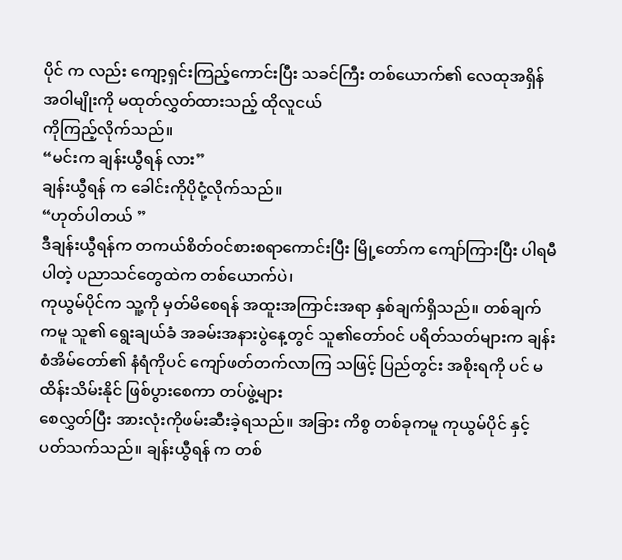ပိုင် က လည်း ကျော့ရှင်းကြည့်ကောင်းပြီး သခင်ကြီး တစ်ယောက်၏ လေထုအရှိန်အဝါမျိုးကို မထုတ်လွှတ်ထားသည့် ထိုလူငယ်
ကိုကြည့်လိုက်သည်။
“မင်းက ချန်းယွီရန် လား”
ချန်းယွီရန် က ခေါင်းကိုပိုငုံ့လိုက်သည်။
“ဟုတ်ပါတယ် ”
ဒီချန်းယွီရန်က တကယ်စိတ်ဝင်စားစရာကောင်းပြီး မြို့တော်က ကျော်ကြားပြီး ပါရမီပါတဲ့ ပညာသင်တွေထဲက တစ်ယောက်ပဲ၊
ကုယွမ်ပိုင်က သူ့ကို မှတ်မိစေရန် အထူးအကြာင်းအရာ နှစ်ချက်ရှိသည်။ တစ်ချက်ကမူ သူ၏ ရွေးချယ်ခံ အခမ်းအနားပွဲနေ့တွင် သူ၏တော်ဝင် ပရိတ်သတ်များက ချန်းစံအိမ်တော်၏ နံရံကိုပင် ကျော်ဖတ်တက်လာကြ သဖြင့် ပြည်တွင်း အစိုးရကို ပင် မထိန်းသိမ်းနိုင် ဖြစ်ပွားစေကာ တပ်ဖွဲ့များ
စေလွှတ်ပြီး အားလုံးကိုဖမ်းဆီးခဲ့ရသည်။ အခြား ကိစွ တစ်ခုကမူ ကုယွမ်ပိုင် နှင့်ပတ်သက်သည်။ ချန်းယွီရန် က တစ်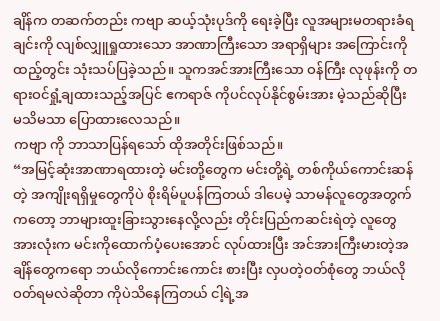ချိန်က တဆက်တည်း ကဗျာ ဆယ့်သုံးပုဒ်ကို ရေးခဲ့ပြီး လူအများမတရားခံရချင်းကို လျစ်လျှူရှုထားသော အာဏာကြီးသော အရာရှိများ အကြောင်းကို ထည့်တွင်း သုံးသပ်ပြခဲ့သည်။ သူကအင်အားကြီးသော ဝန်ကြီး လုဖုန်းကို တရားဝင်ရှုံ့ချထားသည့်အပြင် ဧကရာဇ် ကိုပင်လုပ်နိုင်စွမ်းအား မဲ့သည်ဆိုပြီး မသိမသာ ပြောထားလေသည်။
ကဗျာ ကို ဘာသာပြန်ရသော် ထိုအတိုင်းဖြစ်သည်။
“အမြင့်ဆုံးအာဏာရထားတဲ့ မင်းတို့တွေက မင်းတို့ရဲ့ တစ်ကိုယ်ကောင်းဆန်တဲ့ အကျိုးရရှိမှုတွေကိုပဲ စိုးရိမ်ပူပန်ကြတယ် ဒါပေမဲ့ သာမန်လူတွေအတွက်ကတော့ ဘာများထူးခြားသွားနေလို့လည်း တိုင်းပြည်ကဆင်းရဲတဲ့ လူတွေအားလုံးက မင်းကိုထောက်ပံ့ပေးအောင် လုပ်ထားပြီး အင်အားကြီးမားတဲ့အချိန်တွေကရော ဘယ်လိုကောင်းကောင်း စားပြီး လှပတဲ့ဝတ်စုံတွေ ဘယ်လိုဝတ်ရမလဲဆိုတာ ကိုပဲသိနေကြတယ် ငါ့ရဲ့အ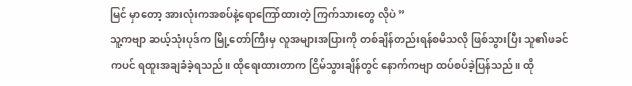မြင် မှာတော့ အားလုံးကအစပ်နဲ့ရောကြော်ထားတဲ့ ကြက်သားတွေ လိုပဲ ”
သူ့ကဗျာ ဆယ့်သုံးပုဒ်က မြို့တော်ကြီးမှ လူအများအပြားကို တစ်ချိန်တည်းရန်စမိသလို ဖြစ်သွားပြီး သူ၏ဖခင်ကပင် ရထူးအချခံခဲ့ရသည်။ ထိုရေးထားတာက ငြိမ်သွားချိန်တွင် နောက်ကဗျာ ထပ်စပ်ခဲ့ပြန်သည်။ ထို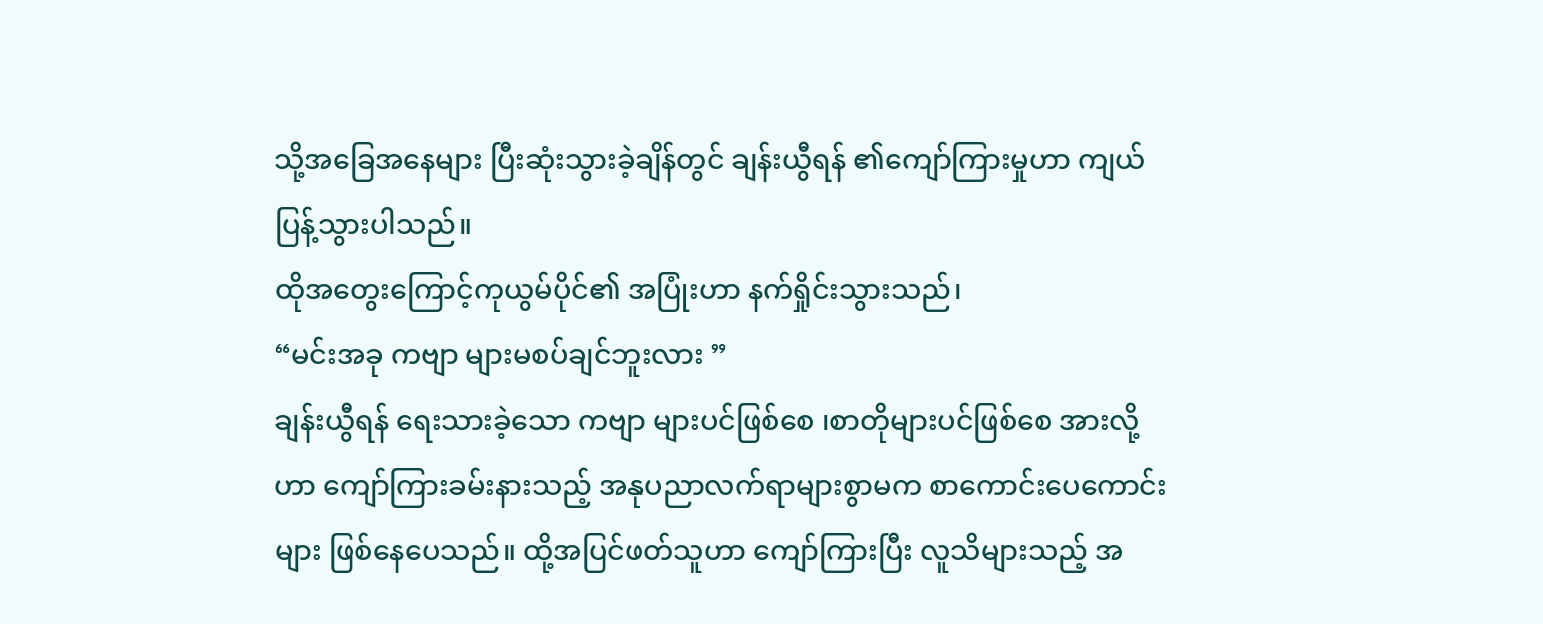သို့အခြေအနေများ ပြီးဆုံးသွားခဲ့ချိန်တွင် ချန်းယွီရန် ၏ကျော်ကြားမှုဟာ ကျယ်ပြန့်သွားပါသည်။
ထိုအတွေးကြောင့်ကုယွမ်ပိုင်၏ အပြုံးဟာ နက်ရှိုင်းသွားသည်၊
“မင်းအခု ကဗျာ များမစပ်ချင်ဘူးလား ”
ချန်းယွီရန် ရေးသားခဲ့သော ကဗျာ များပင်ဖြစ်စေ ၊စာတိုများပင်ဖြစ်စေ အားလို့ဟာ ကျော်ကြားခမ်းနားသည့် အနုပညာလက်ရာများစွာမက စာကောင်းပေကောင်းများ ဖြစ်နေပေသည်။ ထို့အပြင်ဖတ်သူဟာ ကျော်ကြားပြီး လူသိများသည့် အ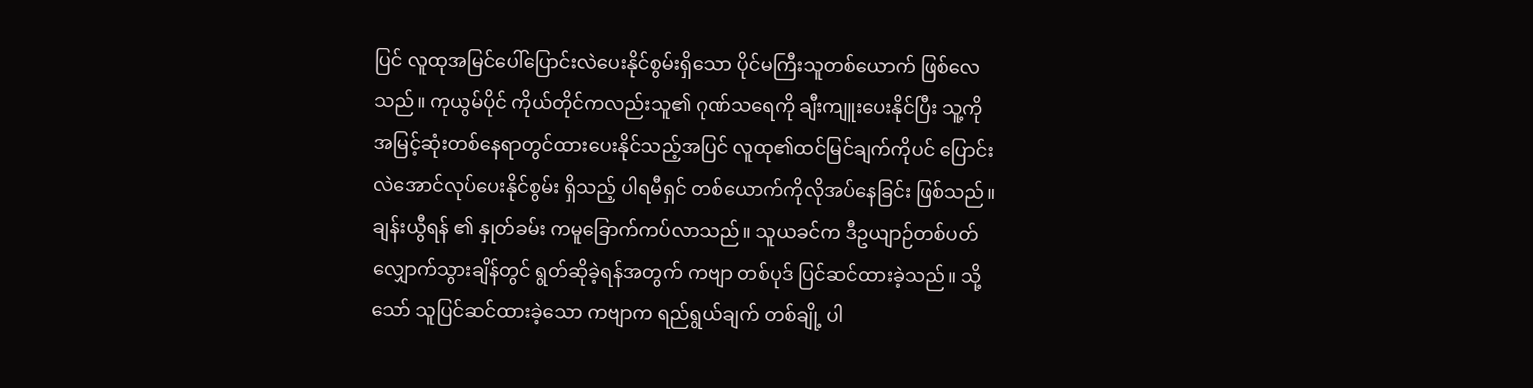ပြင် လူထုအမြင်ပေါ်ပြောင်းလဲပေးနိုင်စွမ်းရှိသော ပိုင်မကြီးသူတစ်ယောက် ဖြစ်လေသည်။ ကုယွမ်ပိုင် ကိုယ်တိုင်ကလည်းသူ၏ ဂုဏ်သရေကို ချီးကျူးပေးနိုင်ပြီး သူ့ကို အမြင့်ဆုံးတစ်နေရာတွင်ထားပေးနိုင်သည့်အပြင် လူထု၏ထင်မြင်ချက်ကိုပင် ပြောင်းလဲအောင်လုပ်ပေးနိုင်စွမ်း ရှိသည့် ပါရမီရှင် တစ်ယောက်ကိုလိုအပ်နေခြင်း ဖြစ်သည်။
ချန်းယွီရန် ၏ နှုတ်ခမ်း ကမူခြောက်ကပ်လာသည်။ သူယခင်က ဒီဥယျာဉ်တစ်ပတ်လျှောက်သွားချိန်တွင် ရွတ်ဆိုခဲ့ရန်အတွက် ကဗျာ တစ်ပုဒ် ပြင်ဆင်ထားခဲ့သည်။ သို့သော် သူပြင်ဆင်ထားခဲ့သော ကဗျာက ရည်ရွယ်ချက် တစ်ချို့ ပါ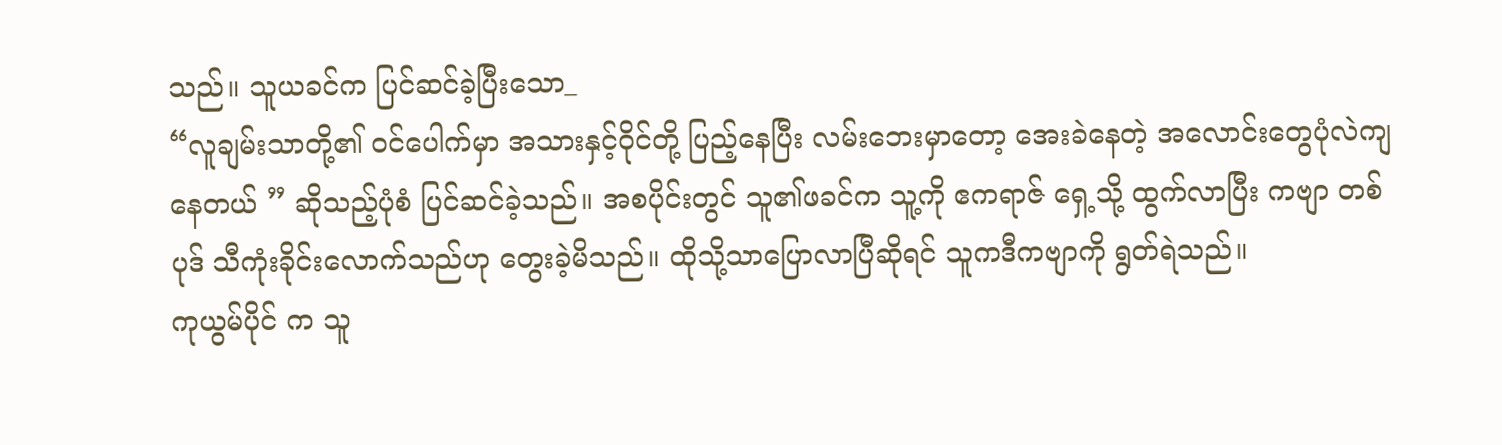သည်။ သူယခင်က ပြင်ဆင်ခဲ့ပြီးသော_
“လူချမ်းသာတို့၏ ဝင်ပေါက်မှာ အသားနှင့်ဝိုင်တို့ ပြည့်နေပြီး လမ်းဘေးမှာတော့ အေးခဲနေတဲ့ အလောင်းတွေပုံလဲကျနေတယ် ” ဆိုသည့်ပုံစံ ပြင်ဆင်ခဲ့သည်။ အစပိုင်းတွင် သူ၏ဖခင်က သူ့ကို ဧကရာဇ် ရှေ့သို့ ထွက်လာပြီး ကဗျာ တစ်ပုဒ် သီကုံးခိုင်းလောက်သည်ဟု တွေးခဲ့မိသည်။ ထိုသို့သာပြောလာပြီဆိုရင် သူကဒီကဗျာကို ရွတ်ရဲသည်။
ကုယွမ်ပိုင် က သူ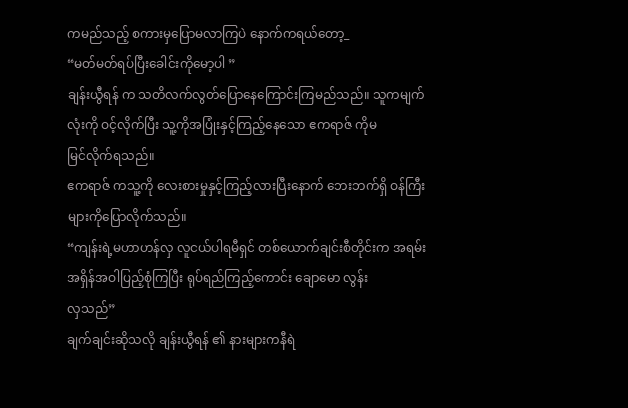ကမည်သည့် စကားမှပြောမလာကြပဲ နောက်ကရယ်တော့_
“မတ်မတ်ရပ်ပြီးခေါင်းကိုမော့ပါ ”
ချန်းယွီရန် က သတိလက်လွတ်ပြောနေကြောင်းကြမည်သည်။ သူကမျက်လုံးကို ဝင့်လိုက်ပြီး သူ့ကိုအပြုံးနှင့်ကြည့်နေသော ဧကရာဇ် ကိုမ
မြင်လိုက်ရသည်။
ဧကရာဇ် ကသူ့ကို လေးစားမှုနှင့်ကြည့်လားပြီးနောက် ဘေးဘက်ရှိ ဝန်ကြီး များကိုပြောလိုက်သည်။
“ကျန်းရဲ့မဟာဟန်လှ လူငယ်ပါရမီရှင် တစ်ယောက်ချင်းစီတိုင်းက အရမ်းအရှိန်အဝါပြည့်စုံကြပြီး ရုပ်ရည်ကြည့်ကောင်း ချောမော လွန်း
လှသည်”
ချက်ချင်းဆိုသလို ချန်းယွီရန် ၏ နားများကနီရဲ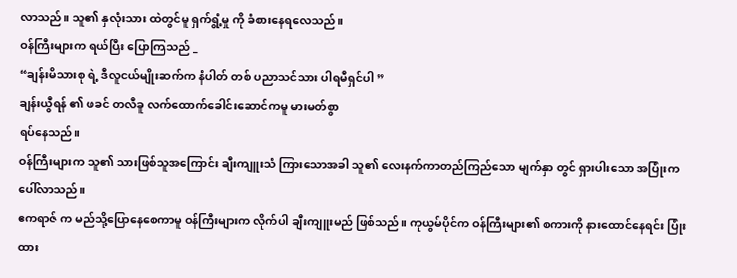လာသည်။ သူ၏ နှလုံးသား ထဲတွင်မူ ရှက်ရွံ့မှု ကို ခံစားနေရလေသည်။
ဝန်ကြီးများက ရယ်ပြီး ပြောကြသည် _
“ချန်းမိသားစု ရဲ့ ဒီလူငယ်မျိုးဆက်က နံပါတ် တစ် ပညာသင်သား ပါရမီရှင်ပါ ”
ချန်းယွီရန် ၏ ဖခင် တလီခူ လက်ထောက်ခေါင်းဆောင်ကမူ မားမတ်စွာ
ရပ်နေသည်။
ဝန်ကြီးများက သူ၏ သားဖြစ်သူအကြောင်း ချီးကျူးသံ ကြားသောအခါ သူ၏ လေးနက်ကာတည်ကြည်သော မျက်နှာ တွင် ရှားပါးသော အပြုံးကပေါ်လာသည်။
ဧကရာဇ် က မည်သို့ပြောနေစေကာမူ ဝန်ကြီးများက လိုက်ပါ ချီးကျူးမည် ဖြစ်သည်။ ကုယွမ်ပိုင်က ဝန်ကြီးများ၏ စကားကို နားထောင်နေရင်း ပြုံးထား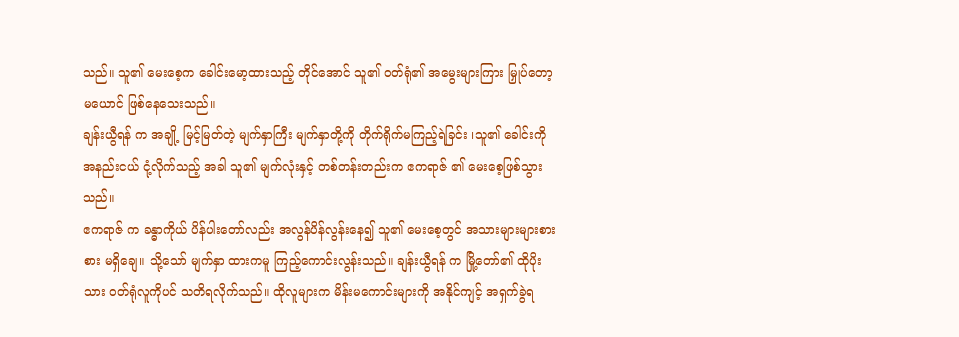သည်။ သူ၏ မေးစေ့က ခေါင်းမော့ထားသည့် တိုင်အောင် သူ၏ ဝတ်ရုံ၏ အမွေးများကြား မြှုပ်တော့မယောင် ဖြစ်နေသေးသည်။
ချန်းယွီရန် က အချို့ မြင့်မြတ်တဲ့ မျက်နှာကြီး မျက်နှာတို့ကို တိုက်ရိုက်မကြည့်ရဲခြင်း ၊သူ၏ ခေါင်းကို အနည်းငယ် ငုံ့လိုက်သည့် အခါ သူ၏ မျက်လုံးနှင့် တစ်တန်းတည်းက ဧကရာဇ် ၏ မေးစေ့ဖြစ်သွားသည်။
ဧကရာဇ် က ခန္ဓာကိုယ် ပိန်ပါးတော်လည်း အလွန်ပိန်လွန်းနေ၍ သူ၏ မေးစေ့တွင် အသားများများစားစား မရှိချေ။ သို့သော် မျက်နှာ ထားကမူ ကြည့်ကောင်းလွန်းသည်။ ချန်းယွီရန် က မြို့တော်၏ ထိုပိုးသား ဝတ်ရုံလူကိုပင် သတိရလိုက်သည်။ ထိုလူများက မိန်းမကောင်းများကို အနိုင်ကျင့် အရှက်ခွဲရ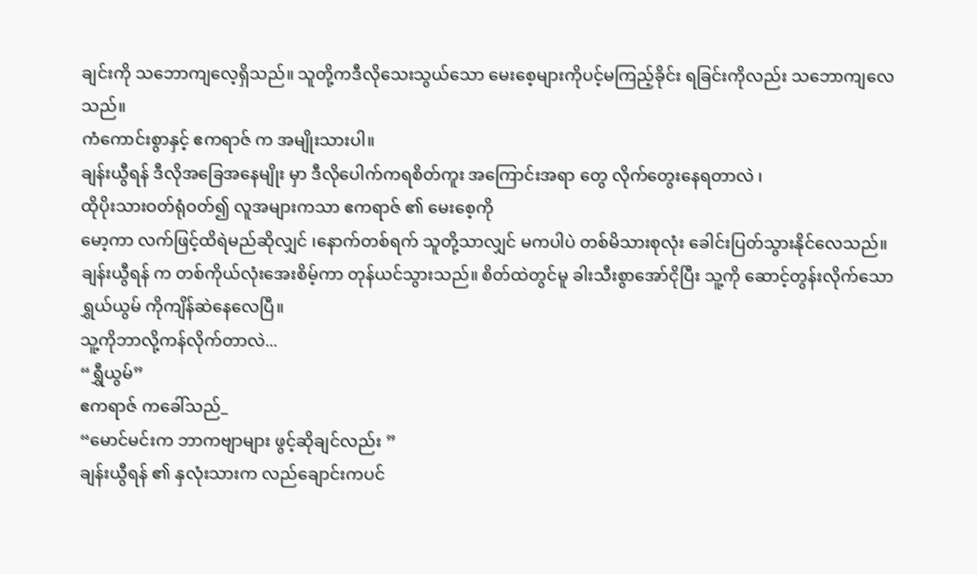ချင်းကို သဘောကျလေ့ရှိသည်။ သူတို့ကဒီလိုသေးသွယ်သော မေးစေ့များကိုပင့်မကြည့်ခိုင်း ရခြင်းကိုလည်း သဘောကျလေသည်။
ကံကောင်းစွာနှင့် ဧကရာဇ် က အမျိုးသားပါ။
ချန်းယွီရန် ဒီလိုအခြေအနေမျိုး မှာ ဒီလိုပေါက်ကရစိတ်ကူး အကြောင်းအရာ တွေ လိုက်တွေးနေရတာလဲ ၊
ထိုပိုးသားဝတ်ရုံဝတ်၍ လူအများကသာ ဧကရာဇ် ၏ မေးစေ့ကို
မော့ကာ လက်ဖြင့်ထိရဲမည်ဆိုလျှင် ၊နောက်တစ်ရက် သူတို့သာလျှင် မကပါပဲ တစ်မိသားစုလုံး ခေါင်းပြတ်သွားနိုင်လေသည်။
ချန်းယွီရန် က တစ်ကိုယ်လုံးအေးစိမ့်ကာ တုန်ယင်သွားသည်။ စိတ်ထဲတွင်မူ ခါးသီးစွာအော်ငိုပြီး သူ့ကို ဆောင့်တွန်းလိုက်သော ရွှယ်ယွမ် ကိုကျိန်ဆဲနေလေပြီ။
သူ့ကိုဘာလို့ကန်လိုက်တာလဲ...
“ရွှီယွမ်”
ဧကရာဇ် ကခေါ်သည်_
“မောင်မင်းက ဘာကဗျာများ ဖွင့်ဆိုချင်လည်း ”
ချန်းယွီရန် ၏ နှလုံးသားက လည်ချောင်းကပင်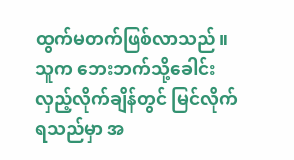ထွက်မတက်ဖြစ်လာသည်။ သူက ဘေးဘက်သို့ခေါင်းလှည့်လိုက်ချိန်တွင် မြင်လိုက်ရသည်မှာ အ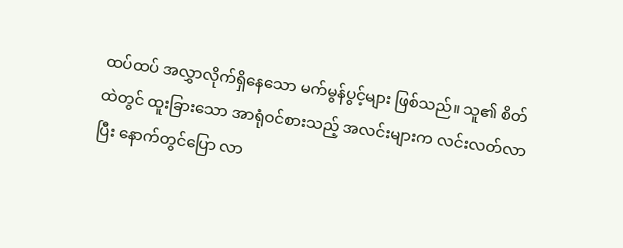ထပ်ထပ် အလွှာလိုက်ရှိနေသော မက်မွန်ပွင့်များ ဖြစ်သည်။ သူ၏ စိတ်ထဲတွင် ထူးခြားသော အာရုံဝင်စားသည့် အလင်းများက လင်းလတ်လာပြီး နောက်တွင်ပြော လာ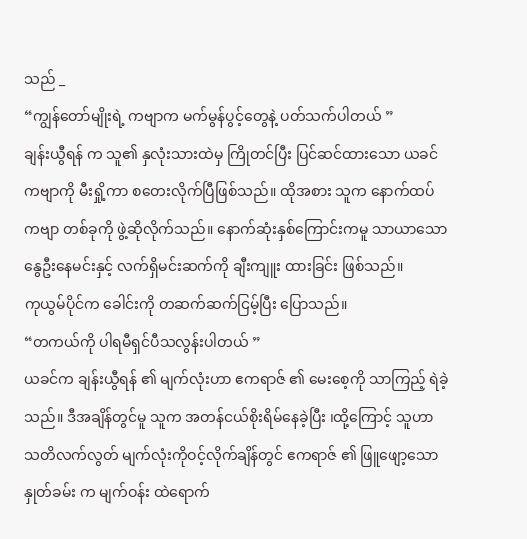သည် _
“ကျွန်တော်မျိုးရဲ့ ကဗျာက မက်မွန်ပွင့်တွေနဲ့ ပတ်သက်ပါတယ် ”
ချန်းယွီရန် က သူ၏ နှလုံးသားထဲမှ ကြိုတင်ပြီး ပြင်ဆင်ထားသော ယခင်ကဗျာကို မီးရှို့ကာ စတေးလိုက်ပြီဖြစ်သည်။ ထိုအစား သူက နောက်ထပ် ကဗျာ တစ်ခုကို ဖွဲ့ဆိုလိုက်သည်။ နောက်ဆုံးနှစ်ကြောင်းကမူ သာယာသောနွေဦးနေမင်းနှင့် လက်ရှိမင်းဆက်ကို ချီးကျူး ထားခြင်း ဖြစ်သည်။
ကုယွမ်ပိုင်က ခေါင်းကို တဆက်ဆက်ငြမ့်ပြီး ပြောသည်။
“တကယ်ကို ပါရမီရှင်ပီသလွန်းပါတယ် ”
ယခင်က ချန်းယွီရန် ၏ မျက်လုံးဟာ ဧကရာဇ် ၏ မေးစေ့ကို သာကြည့် ရဲခဲ့သည်။ ဒီအချိန်တွင်မူ သူက အတန်ငယ်စိုးရိမ်နေခဲ့ပြီး ၊ထို့ကြောင့် သူဟာ သတိလက်လွတ် မျက်လုံးကိုဝင့်လိုက်ချိန်တွင် ဧကရာဇ် ၏ ဖြူဖျော့သော နှုတ်ခမ်း က မျက်ဝန်း ထဲရောက်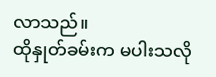လာသည်။
ထိုနှုတ်ခမ်းက မပါးသလို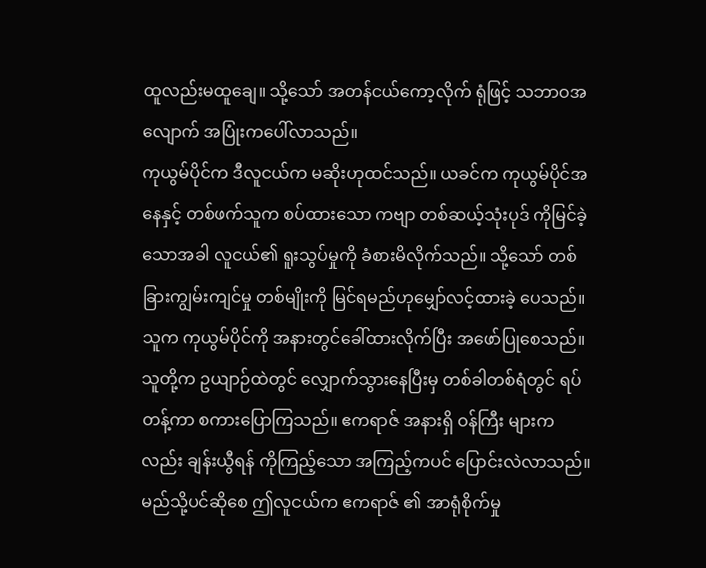ထူလည်းမထူချေ။ သို့သော် အတန်ငယ်ကော့လိုက် ရုံဖြင့် သဘာဝအလျောက် အပြုံးကပေါ်လာသည်။
ကုယွမ်ပိုင်က ဒီလူငယ်က မဆိုးဟုထင်သည်။ ယခင်က ကုယွမ်ပိုင်အနေနှင့် တစ်ဖက်သူက စပ်ထားသော ကဗျာ တစ်ဆယ့်သုံးပုဒ် ကိုမြင်ခဲ့သောအခါ လူငယ်၏ ရူးသွပ်မှုကို ခံစားမိလိုက်သည်။ သို့သော် တစ်ခြားကျွမ်းကျင်မှု တစ်မျိုးကို မြင်ရမည်ဟုမျှော်လင့်ထားခဲ့ ပေသည်။
သူက ကုယွမ်ပိုင်ကို အနားတွင်ခေါ်ထားလိုက်ပြီး အဖော်ပြုစေသည်။ သူတို့က ဥယျာဉ်ထဲတွင် လျှောက်သွားနေပြီးမှ တစ်ခါတစ်ရံတွင် ရပ်တန့်ကာ စကားပြောကြသည်။ ဧကရာဇ် အနားရှိ ဝန်ကြီး များကလည်း ချန်းယွီရန် ကိုကြည့်သော အကြည့်ကပင် ပြောင်းလဲလာသည်။ မည်သို့ပင်ဆိုစေ ဤလူငယ်က ဧကရာဇ် ၏ အာရုံစိုက်မှု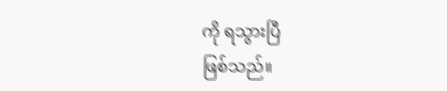ကို ရသွားပြီ
ဖြစ်သည်။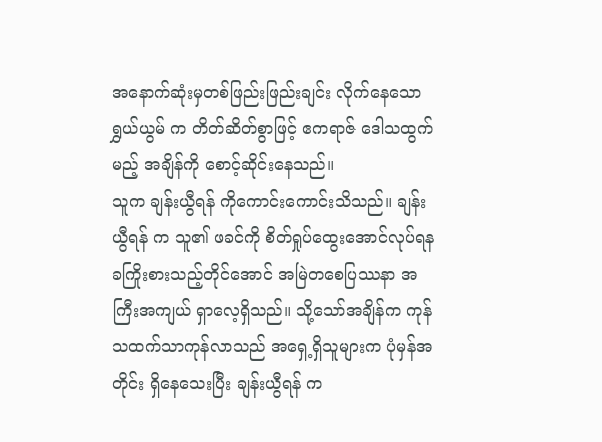အနောက်ဆုံးမှတစ်ဖြည်းဖြည်းချင်း လိုက်နေသော ရွှယ်ယွမ် က တိတ်ဆိတ်စွာဖြင့် ဧကရာဇ် ဒေါသထွက်မည့် အချိန်ကို စောင့်ဆိုင်းနေသည်။
သူက ချန်းယွီရန် ကိုကောင်းကောင်းသိသည်။ ချန်းယွီရန် က သူ၏ ဖခင်ကို စိတ်ရှုပ်ထွေးအောင်လုပ်ရနခကြိုးစားသည့်တိုင်အောင် အမြဲတစေပြဿနာ အကြီးအကျယ် ရှာလေ့ရှိသည်။ သို့သော်အချိန်က ကုန်သထက်သာကုန်လာသည် အရှေ့ရှိသူများက ပုံမှန်အတိုင်း ရှိနေသေးပြီး ချန်းယွီရန် က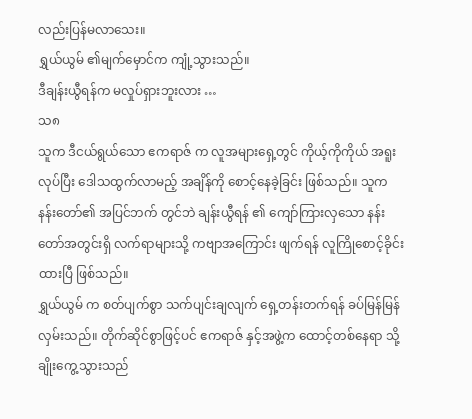လည်းပြန်မလာသေး။
ရွှယ်ယွမ် ၏မျက်မှောင်က ကျုံ့သွားသည်။
ဒီချန်းယွီရန်က မလှုပ်ရှားဘူးလား …
သ၈
သူက ဒီငယ်ရွယ်သော ဧကရာဇ် က လူအများရှေ့တွင် ကိုယ့်ကိုကိုယ် အရူးလုပ်ပြီး ဒေါသထွက်လာမည့် အချိန်ကို စောင့်နေခဲ့ခြင်း ဖြစ်သည်။ သူက နန်းတော်၏ အပြင်ဘက် တွင်ဘဲ ချန်းယွီရန် ၏ ကျော်ကြားလှသော နန်းတော်အတွင်းရှိ လက်ရာများသို့ ကဗျာအကြောင်း ဖျက်ရန် လူကြိုစောင့်ခိုင်းထားပြီ ဖြစ်သည်။
ရွှယ်ယွမ် က စတ်ပျက်စွာ သက်ပျင်းချလျက် ရှေ့တန်းတက်ရန် ခပ်မြန်မြန် လှမ်းသည်။ တိုက်ဆိုင်စွာဖြင့်ပင် ဧကရာဇ် နှင့်အဖွဲ့က ထောင့်တစ်နေရာ သို့ချိုးကွေ့သွားသည်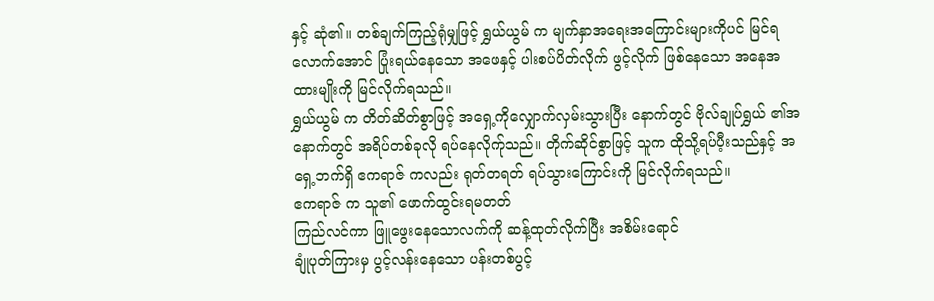နှင့် ဆုံ၏။ တစ်ချက်ကြည့်ရုံမျှဖြင့် ရွှယ်ယွမ် က မျက်နှာအရေးအကြောင်းများကိုပင် မြင်ရလောက်အောင် ပြုံးရယ်နေသော အဖေနှင့် ပါးစပ်ပိတ်လိုက် ဖွင့်လိုက် ဖြစ်နေသော အနေအထားမျိုးကို မြင်လိုက်ရသည်။
ရွှယ်ယွမ် က တိတ်ဆိတ်စွာဖြင့် အရှေ့ကိုလျှောက်လှမ်းသွားပြီး နောက်တွင် ဗိုလ်ချုပ်ရွှယ် ၏အနောက်တွင် အရိပ်တစ်ခုလို ရပ်နေလိုက်ုသည်။ တိုက်ဆိုင်စွာဖြင့် သူက ထိုသို့ရပ်ပီ့းသည်နှင့် အရှေ့ဘက်ရှိ ဧကရာဇ် ကလည်း ရုတ်တရတ် ရပ်သွားကြောင်းကို မြင်လိုက်ရသည်။
ဧကရာဇ် က သူ၏ ဖောက်ထွင်းရမတတ်
ကြည်လင်ကာ ဖြူဖွေးနေသောလက်ကို ဆန့်ထုတ်လိုက်ပြီး အစိမ်းရောင်
ချုံပုတ်ကြားမှ ပွင့်လန်းနေသော ပန်းတစ်ပွင့်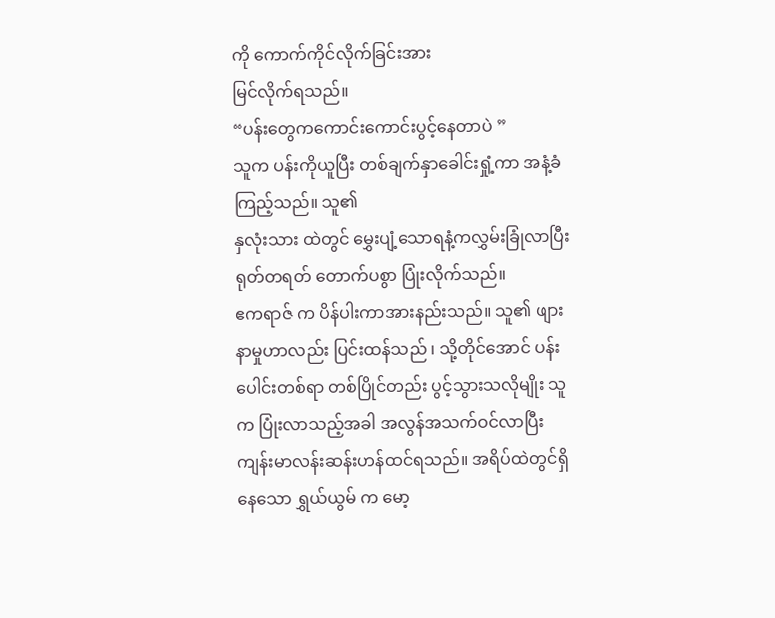ကို ကောက်ကိုင်လိုက်ခြင်းအား
မြင်လိုက်ရသည်။
“ပန်းတွေကကောင်းကောင်းပွင့်နေတာပဲ ”
သူက ပန်းကိုယူပြီး တစ်ချက်နှာခေါင်းရှုံ့ကာ အနံ့ခံကြည့်သည်။ သူ၏
နှလုံးသား ထဲတွင် မွှေးပျံ့သောရနံ့ကလွှမ်းခြုံလာပြီး ရုတ်တရတ် တောက်ပစွာ ပြုံးလိုက်သည်။
ဧကရာဇ် က ပိန်ပါးကာအားနည်းသည်။ သူ၏ ဖျားနာမှုဟာလည်း ပြင်းထန်သည် ၊ သို့တိုင်အောင် ပန်းပေါင်းတစ်ရာ တစ်ပြိုင်တည်း ပွင့်သွားသလိုမျိုး သူက ပြုံးလာသည့်အခါ အလွန်အသက်ဝင်လာပြီး ကျန်းမာလန်းဆန်းဟန်ထင်ရသည်။ အရိပ်ထဲတွင်ရှိနေသော ရွှယ်ယွမ် က မော့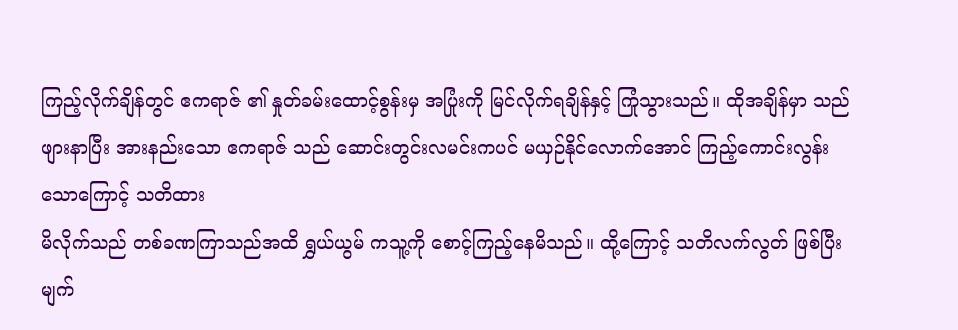ကြည့်လိုက်ချိန်တွင် ဧကရာဇ် ၏ နှုတ်ခမ်းထောင့်စွန်းမှ အပြုံးကို မြင်လိုက်ရချိန်နှင့် ကြုံသွားသည်။ ထိုအချိန်မှာ သည်ဖျားနာပြီး အားနည်းသော ဧကရာဇ် သည် ဆောင်းတွင်းလမင်းကပင် မယှဉ်နိုင်လောက်အောင် ကြည့်ကောင်းလွန်းသောကြောင့် သတိထား
မိလိုက်သည် တစ်ခဏကြာသည်အထိ ရွှယ်ယွမ် ကသူ့ကို စောင့်ကြည့်နေမိသည်။ ထို့ကြောင့် သတိလက်လွတ် ဖြစ်ပြီးမျက်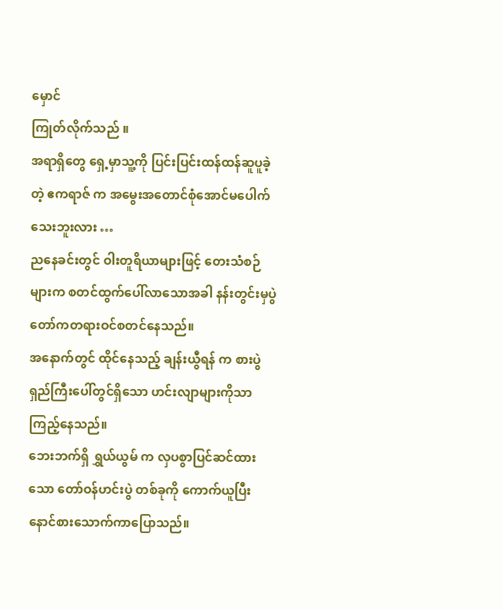မှောင်
ကြုတ်လိုက်သည် ။
အရာရှိတွေ ရှေ့မှာသူ့ကို ပြင်းပြင်းထန်ထန်ဆူပူခဲ့တဲ့ ဧကရာဇ် က အမွေးအတောင်စုံအောင်မပေါက်သေးဘူးလား …
ညနေခင်းတွင် ဝါးတူရိယာများဖြင့် တေးသံစဉ်များက စတင်ထွက်ပေါ်လာသောအခါ နန်းတွင်းမှပွဲတော်ကတရားဝင်စတင်နေသည်။
အနောက်တွင် ထိုင်နေသည့် ချန်းယွီရန် က စားပွဲရှည်ကြီးပေါ်တွင်ရှိသော ဟင်းလျာများကိုသာ ကြည့်နေသည်။
ဘေးဘက်ရှိ ရွှယ်ယွမ် က လှပစွာပြင်ဆင်ထားသော တော်ဝန်ဟင်းပွဲ တစ်ခုကို ကောက်ယူပြီးနောင်စားသောက်ကာပြောသည်။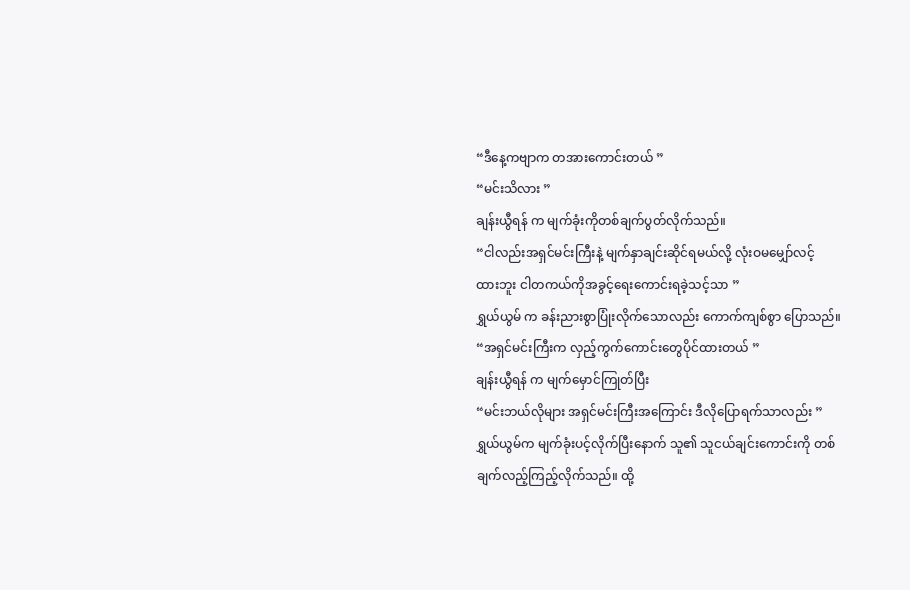“ဒီနေ့ကဗျာက တအားကောင်းတယ် ”
“မင်းသိလား ”
ချန်းယွီရန် က မျက်ခုံးကိုတစ်ချက်ပွတ်လိုက်သည်။
“ငါလည်းအရှင်မင်းကြီးနဲ့ မျက်နှာချင်းဆိုင်ရမယ်လို့ လုံးဝမမျှော်လင့်
ထားဘူး ငါတကယ်ကိုအခွင့်ရေးကောင်းရခဲ့သင့်သာ ”
ရွှယ်ယွမ် က ခန်းညားစွာပြုံးလိုက်သောလည်း ကောက်ကျစ်စွာ ပြောသည်။
“အရှင်မင်းကြီးက လှည့်ကွက်ကောင်းတွေပိုင်ထားတယ် ”
ချန်းယွီရန် က မျက်မှောင်ကြုတ်ပြီး
“မင်းဘယ်လိုများ အရှင်မင်းကြီးအကြောင်း ဒီလိုပြောရက်သာလည်း ”
ရွှယ်ယွမ်က မျက်ခုံးပင့်လိုက်ပြီးနောက် သူ၏ သူငယ်ချင်းကောင်းကို တစ်ချက်လည့်ကြည့်လိုက်သည်။ ထို့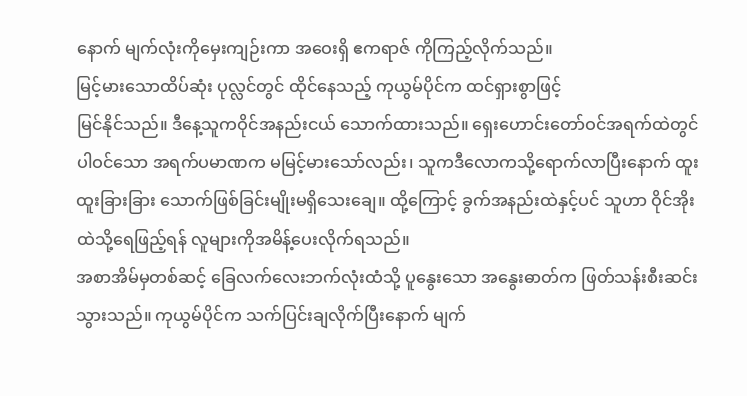နောက် မျက်လုံးကိုမှေးကျဉ်းကာ အဝေးရှိ ဧကရာဇ် ကိုကြည့်လိုက်သည်။
မြင့်မားသောထိပ်ဆုံး ပုလ္လင်တွင် ထိုင်နေသည့် ကုယွမ်ပိုင်က ထင်ရှားစွာဖြင့်
မြင်နိုင်သည်။ ဒီနေ့သူကဝိုင်အနည်းငယ် သောက်ထားသည်။ ရှေးဟောင်းတော်ဝင်အရက်ထဲတွင်ပါဝင်သော အရက်ပမာဏက မမြင့်မားသော်လည်း၊ သူကဒီလောကသို့ရောက်လာပြီးနောက် ထူးထူးခြားခြား သောက်ဖြစ်ခြင်းမျိုးမရှိသေးချေ။ ထို့ကြောင့် ခွက်အနည်းထဲနှင့်ပင် သူဟာ ဝိုင်အိုးထဲသို့ရေဖြည့်ရန် လူများကိုအမိန့်ပေးလိုက်ရသည်။
အစာအိမ်မှတစ်ဆင့် ခြေလက်လေးဘက်လုံးထံသို့ ပူနွေးသော အနွေးဓာတ်က ဖြတ်သန်းစီးဆင်းသွားသည်။ ကုယွမ်ပိုင်က သက်ပြင်းချလိုက်ပြီးနောက် မျက်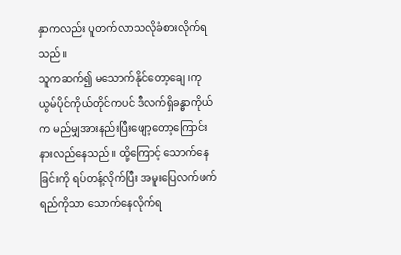နှာကလည်း ပူတက်လာသလိုခံစားလိုက်ရသည်။
သူကဆက်၍ မသောက်နိုင်တော့ချေ ၊ကုယွမ်ပိုင်ကိုယ်တိုင်ကပင် ဒီလက်ရှိခန္ဓာကိုယ်က မည်မျှအားနည်းပြီးဖျော့တော့ကြောင်း နားလည်နေသည်။ ထို့ကြောင့် သောက်နေခြင်းကို ရပ်တန့်လိုက်ပြီး အမူးပြေလက်ဖက်ရည်ကိုသာ သောက်နေလိုက်ရ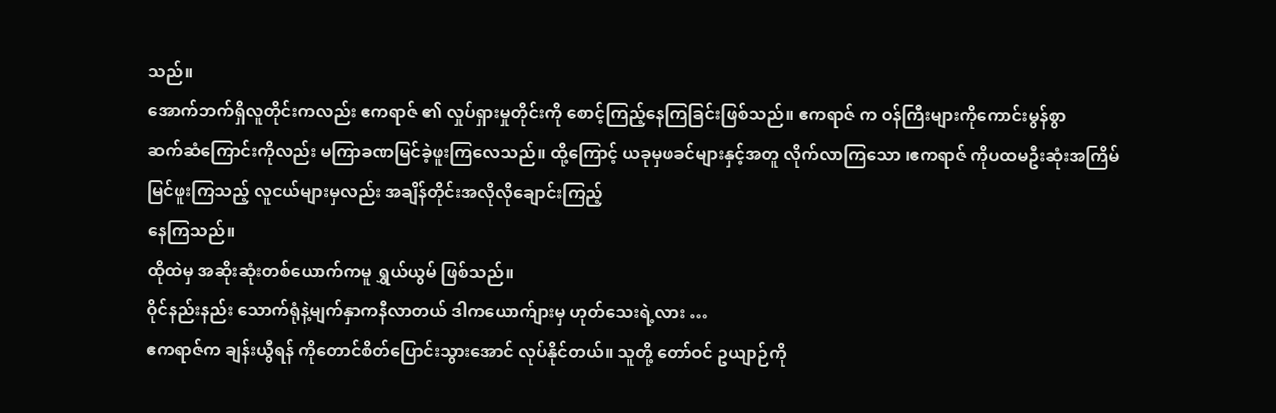သည်။
အောက်ဘက်ရှိလူတိုင်းကလည်း ဧကရာဇ် ၏ လှုပ်ရှားမှုတိုင်းကို စောင့်ကြည့်နေကြခြင်းဖြစ်သည်။ ဧကရာဇ် က ဝန်ကြီးများကိုကောင်းမွန်စွာ
ဆက်ဆံကြောင်းကိုလည်း မကြာခဏမြင်ခဲ့ဖူးကြလေသည်။ ထို့ကြောင့် ယခုမှဖခင်များနှင့်အတူ လိုက်လာကြသော ၊ဧကရာဇ် ကိုပထမဦးဆုံးအကြိမ်
မြင်ဖူးကြသည့် လူငယ်များမှလည်း အချိန်တိုင်းအလိုလိုချောင်းကြည့်
နေကြသည်။
ထိုထဲမှ အဆိုးဆုံးတစ်ယောက်ကမူ ရွှယ်ယွမ် ဖြစ်သည်။
ဝိုင်နည်းနည်း သောက်ရုံနဲ့မျက်နှာကနီလာတယ် ဒါကယောက်ျားမှ ဟုတ်သေးရဲ့လား …
ဧကရာဇ်က ချန်းယွီရန် ကိုတောင်စိတ်ပြောင်းသွားအောင် လုပ်နိုင်တယ်။ သူတို့ တော်ဝင် ဥယျာဉ်ကို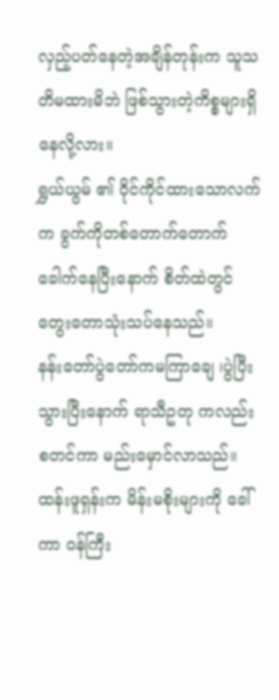လှည့်ပတ်နေတဲ့အချိန်တုန်းက သူသတိမထားမိဘဲ ဖြစ်သွားတဲ့ကိစ္စများရှိနေလို့လား။
ရွှယ်ယွမ် ၏ ဝိုင်ကိုင်ထားသောလက်က ခွက်ကိုတစ်တောက်တောက်
ခေါက်နေပြီးနောက် စိတ်ထဲတွင်တွေးတောသုံးသပ်နေသည်။
နန်းတော်ပွဲတော်ကမကြာချေ ၊ပွဲပြီးသွားပြီးနောက် ရာသီဥတု ကလည်းစတင်ကာ မည်းမှောင်လာသည်။ ထန်းဖူရှန်းက မိန်းမစိုးများကို ခေါ်ကာ ဝန်ကြီး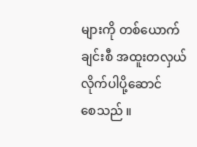များကို တစ်ယောက်ချင်းစီ အထူးတလှယ် လိုက်ပါပို့ဆောင်
စေသည် ။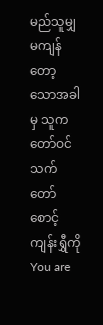မည်သူမျှမကျန်တော့သောအခါမှ သူက တော်ဝင်သက်တော်စောင့် ကျန်းရွှီကို
You are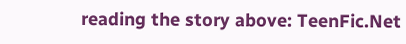reading the story above: TeenFic.Net